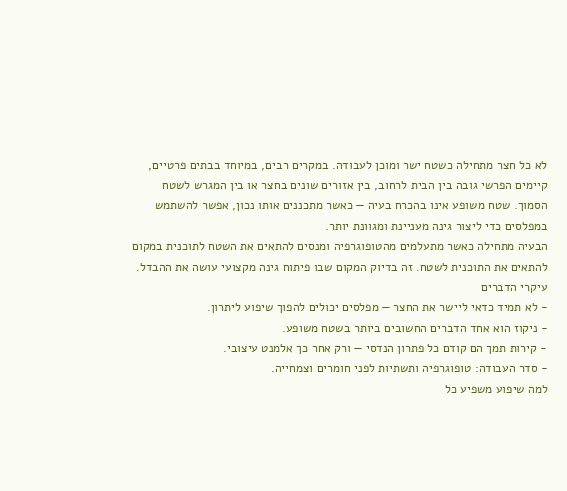לא כל חצר מתחילה כשטח ישר ומוכן לעבודה. במקרים רבים, במיוחד בבתים פרטיים, קיימים הפרשי גובה בין הבית לרחוב, בין אזורים שונים בחצר או בין המגרש לשטח הסמוך. שטח משופע אינו בהכרח בעיה — כאשר מתכננים אותו נכון, אפשר להשתמש במפלסים כדי ליצור גינה מעניינת ומגוונת יותר.
הבעיה מתחילה כאשר מתעלמים מהטופוגרפיה ומנסים להתאים את השטח לתוכנית במקום להתאים את התוכנית לשטח. זה בדיוק המקום שבו פיתוח גינה מקצועי עושה את ההבדל.
עיקרי הדברים
- לא תמיד כדאי ליישר את החצר — מפלסים יכולים להפוך שיפוע ליתרון.
- ניקוז הוא אחד הדברים החשובים ביותר בשטח משופע.
- קירות תמך הם קודם כל פתרון הנדסי — ורק אחר כך אלמנט עיצובי.
- סדר העבודה: טופוגרפיה ותשתיות לפני חומרים וצמחייה.
למה שיפוע משפיע כל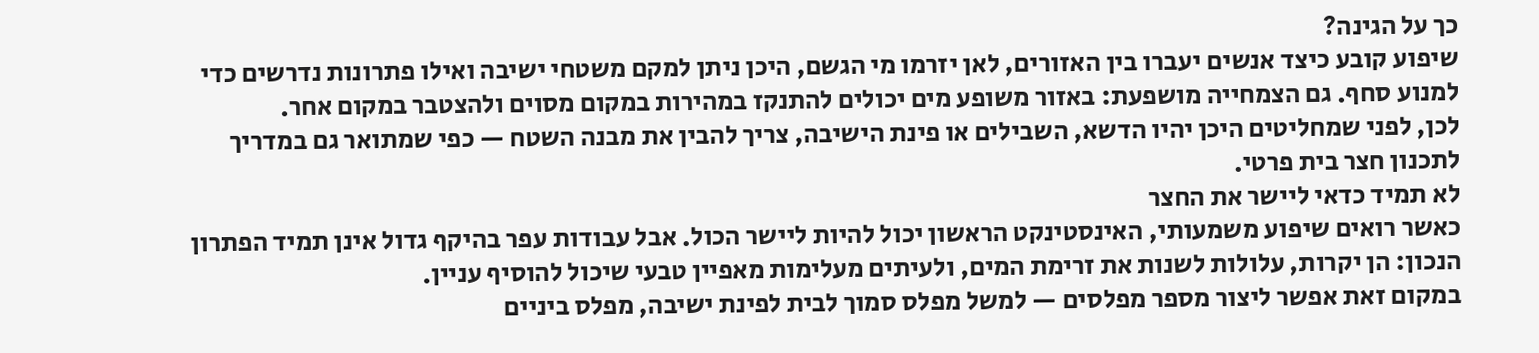כך על הגינה?
שיפוע קובע כיצד אנשים יעברו בין האזורים, לאן יזרמו מי הגשם, היכן ניתן למקם משטחי ישיבה ואילו פתרונות נדרשים כדי למנוע סחף. גם הצמחייה מושפעת: באזור משופע מים יכולים להתנקז במהירות במקום מסוים ולהצטבר במקום אחר.
לכן, לפני שמחליטים היכן יהיו הדשא, השבילים או פינת הישיבה, צריך להבין את מבנה השטח — כפי שמתואר גם במדריך לתכנון חצר בית פרטי.
לא תמיד כדאי ליישר את החצר
כאשר רואים שיפוע משמעותי, האינסטינקט הראשון יכול להיות ליישר הכול. אבל עבודות עפר בהיקף גדול אינן תמיד הפתרון הנכון: הן יקרות, עלולות לשנות את זרימת המים, ולעיתים מעלימות מאפיין טבעי שיכול להוסיף עניין.
במקום זאת אפשר ליצור מספר מפלסים — למשל מפלס סמוך לבית לפינת ישיבה, מפלס ביניים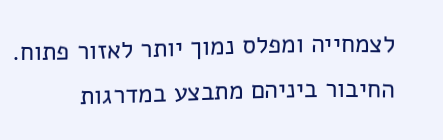לצמחייה ומפלס נמוך יותר לאזור פתוח. החיבור ביניהם מתבצע במדרגות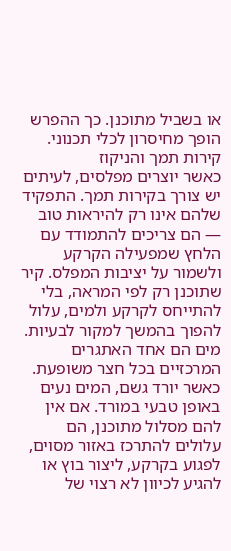או בשביל מתוכנן. כך ההפרש הופך מחיסרון לכלי תכנוני.
קירות תמך והניקוז
כאשר יוצרים מפלסים, לעיתים יש צורך בקירות תמך. התפקיד שלהם אינו רק להיראות טוב — הם צריכים להתמודד עם הלחץ שמפעילה הקרקע ולשמור על יציבות המפלס. קיר שתוכנן רק לפי המראה, בלי להתייחס לקרקע ולמים, עלול להפוך בהמשך למקור לבעיות.
מים הם אחד האתגרים המרכזיים בכל חצר משופעת. כאשר יורד גשם, המים נעים באופן טבעי במורד. אם אין להם מסלול מתוכנן, הם עלולים להתרכז באזור מסוים, לפגוע בקרקע, ליצור בוץ או להגיע לכיוון לא רצוי של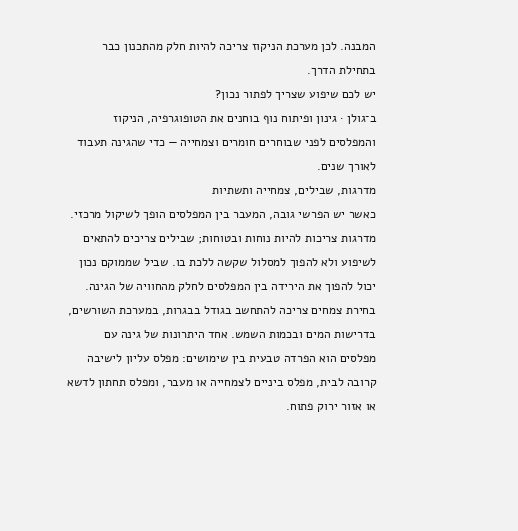המבנה. לכן מערכת הניקוז צריכה להיות חלק מהתכנון כבר בתחילת הדרך.
יש לכם שיפוע שצריך לפתור נכון?
ב־גולן · גינון ופיתוח נוף בוחנים את הטופוגרפיה, הניקוז והמפלסים לפני שבוחרים חומרים וצמחייה — כדי שהגינה תעבוד לאורך שנים.
מדרגות, שבילים, צמחייה ותשתיות
כאשר יש הפרשי גובה, המעבר בין המפלסים הופך לשיקול מרכזי. מדרגות צריכות להיות נוחות ובטוחות; שבילים צריכים להתאים לשיפוע ולא להפוך למסלול שקשה ללכת בו. שביל שממוקם נכון יכול להפוך את הירידה בין המפלסים לחלק מהחוויה של הגינה.
בחירת צמחים צריכה להתחשב בגודל בבגרות, במערכת השורשים, בדרישות המים ובכמות השמש. אחד היתרונות של גינה עם מפלסים הוא הפרדה טבעית בין שימושים: מפלס עליון לישיבה קרובה לבית, מפלס ביניים לצמחייה או מעבר, ומפלס תחתון לדשא או אזור ירוק פתוח.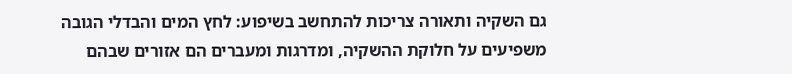גם השקיה ותאורה צריכות להתחשב בשיפוע: לחץ המים והבדלי הגובה משפיעים על חלוקת ההשקיה, ומדרגות ומעברים הם אזורים שבהם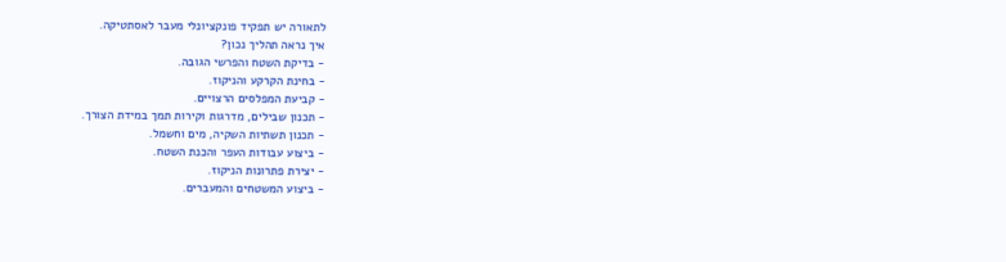לתאורה יש תפקיד פונקציונלי מעבר לאסתטיקה.
איך נראה תהליך נכון?
- בדיקת השטח והפרשי הגובה.
- בחינת הקרקע והניקוז.
- קביעת המפלסים הרצויים.
- תכנון שבילים, מדרגות וקירות תמך במידת הצורך.
- תכנון תשתיות השקיה, מים וחשמל.
- ביצוע עבודות העפר והכנת השטח.
- יצירת פתרונות הניקוז.
- ביצוע המשטחים והמעברים.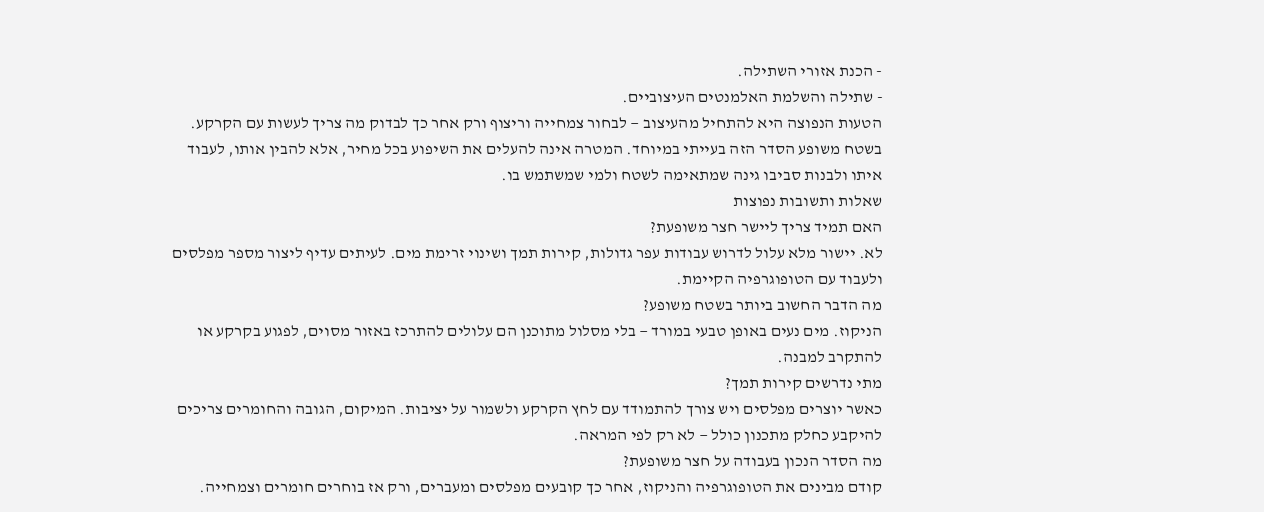- הכנת אזורי השתילה.
- שתילה והשלמת האלמנטים העיצוביים.
הטעות הנפוצה היא להתחיל מהעיצוב — לבחור צמחייה וריצוף ורק אחר כך לבדוק מה צריך לעשות עם הקרקע. בשטח משופע הסדר הזה בעייתי במיוחד. המטרה אינה להעלים את השיפוע בכל מחיר, אלא להבין אותו, לעבוד איתו ולבנות סביבו גינה שמתאימה לשטח ולמי שמשתמש בו.
שאלות ותשובות נפוצות
האם תמיד צריך ליישר חצר משופעת?
לא. יישור מלא עלול לדרוש עבודות עפר גדולות, קירות תמך ושינוי זרימת מים. לעיתים עדיף ליצור מספר מפלסים ולעבוד עם הטופוגרפיה הקיימת.
מה הדבר החשוב ביותר בשטח משופע?
הניקוז. מים נעים באופן טבעי במורד — בלי מסלול מתוכנן הם עלולים להתרכז באזור מסוים, לפגוע בקרקע או להתקרב למבנה.
מתי נדרשים קירות תמך?
כאשר יוצרים מפלסים ויש צורך להתמודד עם לחץ הקרקע ולשמור על יציבות. המיקום, הגובה והחומרים צריכים להיקבע כחלק מתכנון כולל — לא רק לפי המראה.
מה הסדר הנכון בעבודה על חצר משופעת?
קודם מבינים את הטופוגרפיה והניקוז, אחר כך קובעים מפלסים ומעברים, ורק אז בוחרים חומרים וצמחייה.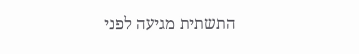התשתית מגיעה לפני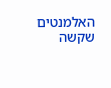האלמנטים שקשה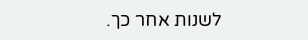לשנות אחר כך.